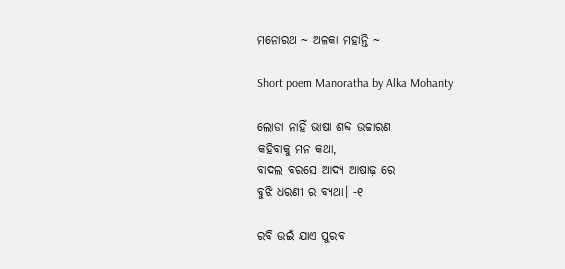ମନୋରଥ ~ ଅଳକା ମହାନ୍ତି ~

Short poem Manoratha by Alka Mohanty

ଲୋଡା ନାହିଁ ଭାଷା ଶବ୍ଦ ଉଚ୍ଚାରଣ
କହିବାକୁ ମନ କଥା,
ବାଦଲ ବରସେ ଆଦ୍ୟ ଆଷାଢ଼ ରେ
ବୁଝି ଧରଣୀ ର ବ୍ୟଥା। -୧

ରବି ଉଇଁ ଯାଏ ପୁରବ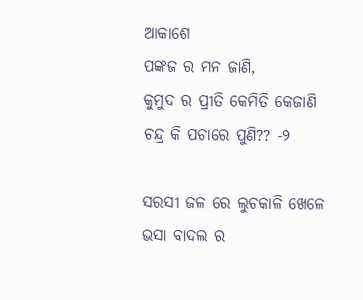ଆକାଶେ
ପଙ୍କଜ ର ମନ ଜାଣି,
କୁମୁଦ ର ପ୍ରୀତି କେମିତି କେଜାଣି
ଚନ୍ଦ୍ର କି ପଚାରେ ପୁଣି?? -୨

ସରସୀ ଜଳ ରେ ଲୁଚକାଳି ଖେଳେ
ଭସା ବାଦଲ ର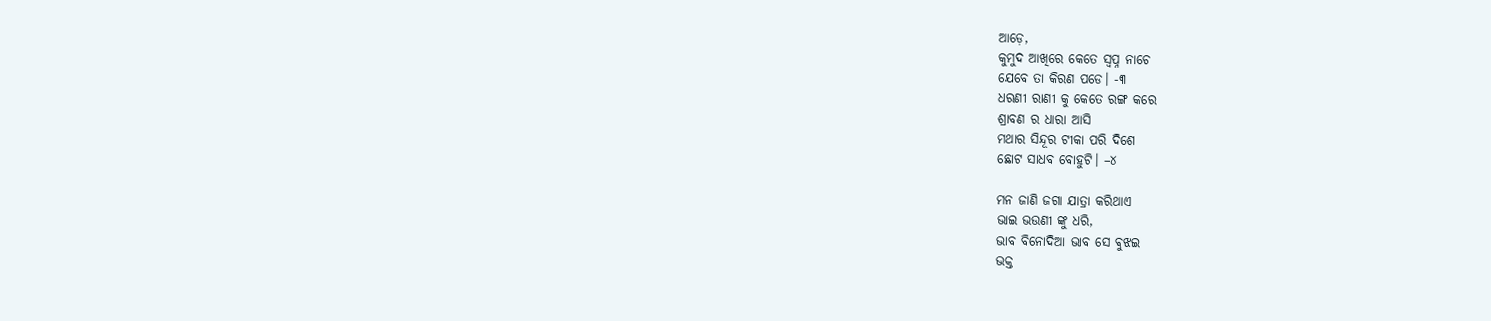ଆଡ଼େ,
କୁମୁଦ ଆଖିରେ କେତେ ସ୍ଵପ୍ନ ନାଚେ
ଯେବେ ତା କିରଣ ପଡେ। -୩
ଧରଣୀ ରାଣୀ କୁ କେତେ ରଙ୍ଗ କରେ
ଶ୍ରାବଣ ର ଧାରା ଆସି
ମଥାର ସିନ୍ଦୂର ଟୀକା ପରି ଦିଶେ
ଛୋଟ ସାଧବ ବୋହୁଟି। –୪

ମନ ଜାଣି ଜଗା ଯାତ୍ରା କରିଥାଏ
ଭାଇ ଭଉଣୀ ଙ୍କୁ ଧରି,
ଭାବ ବିନୋଦିଆ ଭାବ ସେ ଵୁଝଇ
ଭକ୍ତ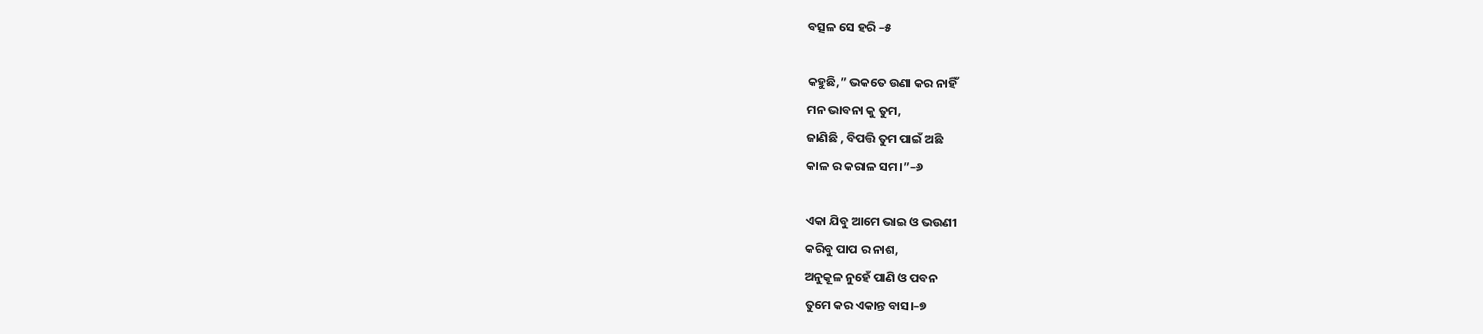ବତ୍ସଳ ସେ ହରି –୫

କହୁଛି,” ଭକତେ ଉଣା କର ନାହିଁ
ମନ ଭାବନା କୁ ତୁମ,
ଜାଣିଛି , ବିପତ୍ତି ତୁମ ପାଇଁ ଅଛି
କାଳ ର କରାଳ ସମ।”–୬

ଏକା ଯିବୁ ଆମେ ଭାଇ ଓ ଭଉଣୀ
କରିବୁ ପାପ ର ନାଶ,
ଅନୁକୂଳ ନୁହେଁ ପାଣି ଓ ପବନ
ତୁମେ କର ଏକାନ୍ତ ବାସ।–୭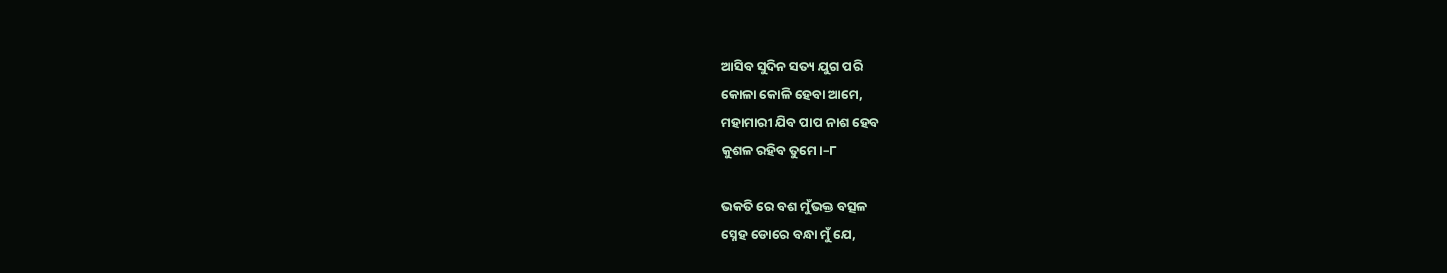ଆସିବ ସୁଦିନ ସତ୍ୟ ଯୁଗ ପରି
କୋଳା କୋଳି ହେବା ଆମେ,
ମହାମାରୀ ଯିବ ପାପ ନାଶ ହେବ
କୁଶଳ ରହିବ ତୁମେ।–୮

ଭକତି ରେ ବଶ ମୁଁଭକ୍ତ ବତ୍ସଳ
ସ୍ନେହ ଡୋରେ ବନ୍ଧା ମୁଁ ଯେ,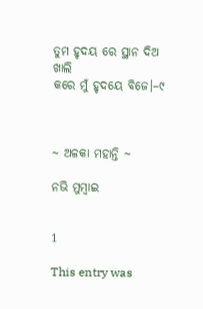ତୁମ ହୃଦୟ ରେ ସ୍ଥାନ ଦିଅ ଖାଲି
କରେ ମୁଁ ହୃଦୟେ ବିଜେ।–୯



~ ଅଳକା ମହାନ୍ତି ~

ନଭି ମୁମ୍ବାଇ


1

This entry was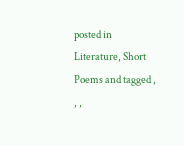posted in Literature, Short Poems and tagged , , ,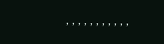, , , , , , , , , , ,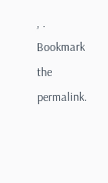, . Bookmark the permalink.